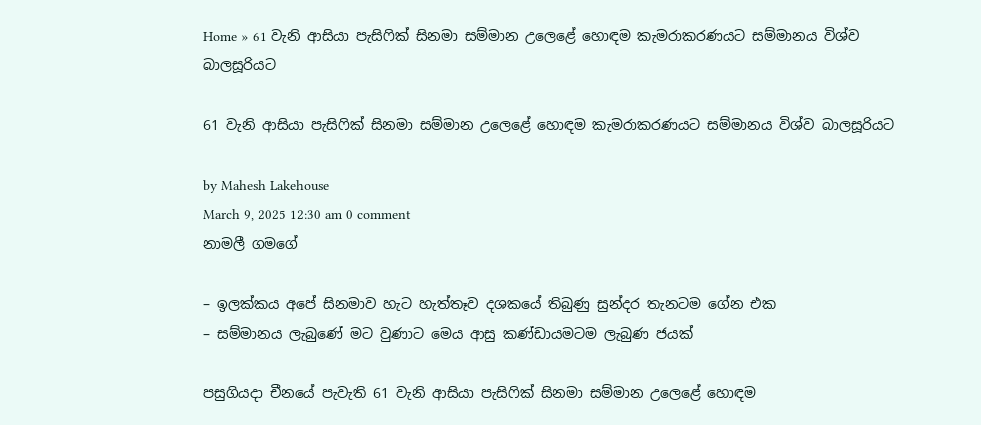Home » 61 වැනි ආසියා පැසිෆික් සිනමා සම්මාන උලෙළේ හොඳම කැමරාකරණයට සම්මානය විශ්ව බාලසූරියට

61 වැනි ආසියා පැසිෆික් සිනමා සම්මාන උලෙළේ හොඳම කැමරාකරණයට සම්මානය විශ්ව බාලසූරියට

by Mahesh Lakehouse
March 9, 2025 12:30 am 0 comment
නාමලී ගමගේ

– ඉලක්කය අපේ සිනමාව හැට හැත්තෑව දශකයේ තිබුණු සුන්දර තැනටම ගේන එක
– සම්මානය ලැබුණේ මට වුණාට මෙය ආසු කණ්ඩායමටම ලැබුණ ජයක්

පසුගියදා චීනයේ පැවැති 61 වැනි ආසියා පැසිෆික් සිනමා සම්මාන උලෙළේ හොඳම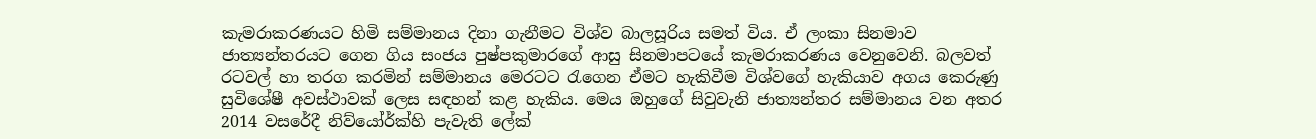කැමරාකරණයට හිමි සම්මානය දිනා ගැනීමට විශ්ව බාලසූරිය සමත් විය. ඒ ලංකා සිනමාව ජාත්‍යන්තරයට ගෙන ගිය සංජය පුෂ්පකුමාරගේ ආසු සිනමාපටයේ කැමරාකරණය වෙනුවෙනි. බලවත් රටවල් හා තරග කරමින් සම්මානය මෙරටට රැගෙන ඒමට හැකිවීම විශ්වගේ හැකියාව අගය කෙරුණු සුවිශේෂී අවස්ථාවක් ලෙස සඳහන් කළ හැකිය. මෙය ඔහුගේ සිවුවැනි ජාත්‍යන්තර සම්මානය වන අතර 2014 වසරේදී නිව්යෝර්ක්හි පැවැති ලේක්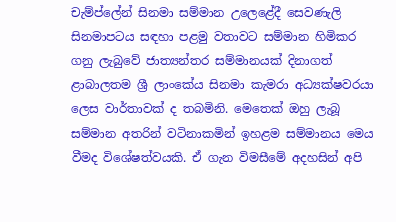චැම්ප්ලේන් සිනමා සම්මාන උලෙළේදී සෙවණැලි සිනමාපටය සඳහා පළමු වතාවට සම්මාන හිමිකර ගනු ලැබුවේ ජාත්‍යන්තර සම්මානයක් දිනාගත් ළාබාලතම ශ්‍රී ලාංකේය සිනමා කැමරා අධ්‍යක්ෂවරයා ලෙස වාර්තාවක් ද තබමිනි. මෙතෙක් ඔහු ලැබූ සම්මාන අතරින් වටිනාකමින් ඉහළම සම්මානය මෙය වීමද විශේෂත්වයකි. ඒ ගැන විමසීමේ අදහසින් අපි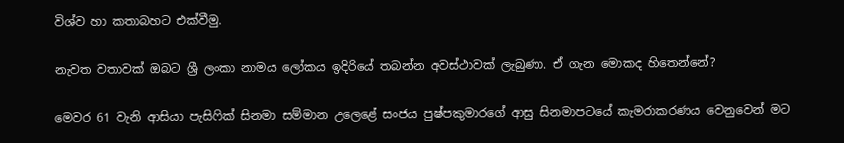විශ්ව හා කතාබහට එක්වීමු.

නැවත වතාවක් ඔබට ශ්‍රී ලංකා නාමය ලෝකය ඉදිරියේ තබන්න අවස්ථාවක් ලැබුණා. ඒ ගැන මොකද හිතෙන්නේ?

මෙවර 61 වැනි ආසියා පැසිෆික් සිනමා සම්මාන උලෙළේ සංජය පුෂ්පකුමාරගේ ආසු සිනමාපටයේ කැමරාකරණය වෙනුවෙන් මට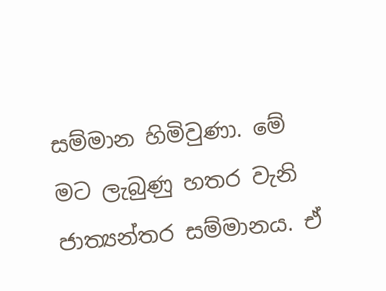සම්මාන හිමිවුණා. මේ මට ලැබුණු හතර වැනි ජාත්‍යන්තර සම්මානය. ඒ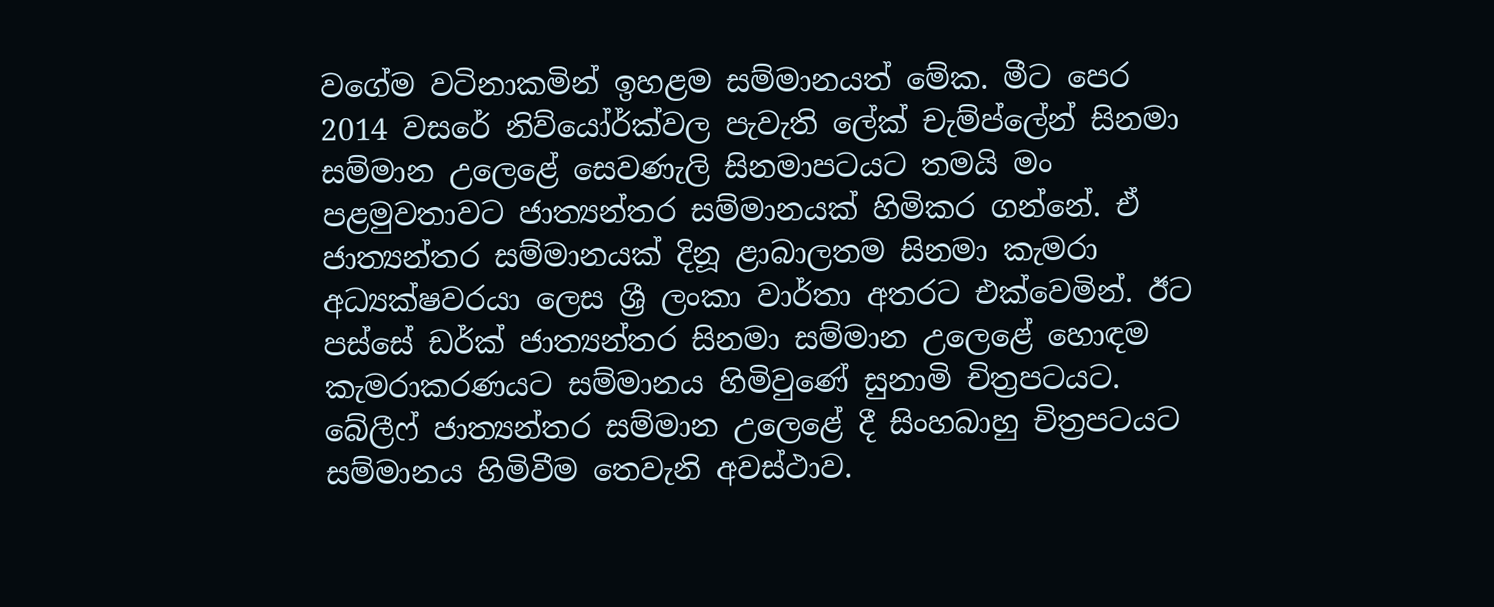වගේම වටිනාකමින් ඉහළම සම්මානයත් මේක. මීට පෙර 2014 වසරේ නිව්යෝර්ක්වල පැවැති ලේක් චැම්ප්ලේන් සිනමා සම්මාන උලෙළේ සෙවණැලි සිනමාපටයට තමයි මං පළමුවතාවට ජාත්‍යන්තර සම්මානයක් හිමිකර ගන්නේ. ඒ ජාත්‍යන්තර සම්මානයක් දිනූ ළාබාලතම සිනමා කැමරා අධ්‍යක්ෂවරයා ලෙස ශ්‍රී ලංකා වාර්තා අතරට එක්වෙමින්. ඊට පස්සේ ඩර්ක් ජාත්‍යන්තර සිනමා සම්මාන උලෙළේ හොඳම කැමරාකරණයට සම්මානය හිමිවුණේ සුනාමි චිත්‍රපටයට. බේලීෆ් ජාත්‍යන්තර සම්මාන උලෙළේ දී සිංහබාහු චිත්‍රපටයට සම්මානය හිමිවීම තෙවැනි අවස්ථාව.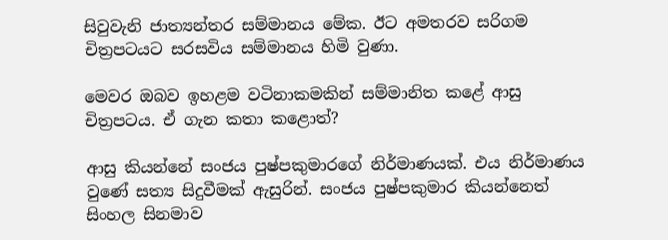සිවුවැනි ජාත්‍යන්තර සම්මානය මේක. ඊට අමතරව සරිගම චිත්‍රපටයට සරසවිය සම්මානය හිමි වුණා.

මෙවර ඔබව ඉහළම වටිනාකමකින් සම්මානිත කළේ ආසු චිත්‍රපටය. ඒ ගැන කතා කළොත්?

ආසු කියන්නේ සංජය පුෂ්පකුමාරගේ නිර්මාණයක්. එය නිර්මාණය වුණේ සත්‍ය සිදුවීමක් ඇසුරින්. සංජය පුෂ්පකුමාර කියන්නෙත් සිංහල සිනමාව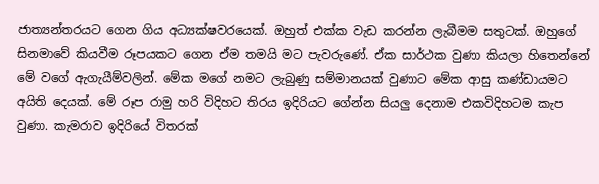ජාත්‍යන්තරයට ගෙන ගිය අධ්‍යක්ෂවරයෙක්. ඔහුත් එක්ක වැඩ කරන්න ලැබීමම සතුටක්. ඔහුගේ සිනමාවේ කියවීම රූපයකට ගෙන ඒම තමයි මට පැවරුණේ. ඒක සාර්ථක වුණා කියලා හිතෙන්නේ මේ වගේ ඇගැයීම්වලින්. මේක මගේ නමට ලැබුණු සම්මානයක් වුණාට මේක ආසු කණ්ඩායමට අයිති දෙයක්. මේ රූප රාමු හරි විදිහට තිරය ඉදිරියට ගේන්න සියලු දෙනාම එකවිදිහටම කැප වුණා. කැමරාව ඉදිරියේ විතරක්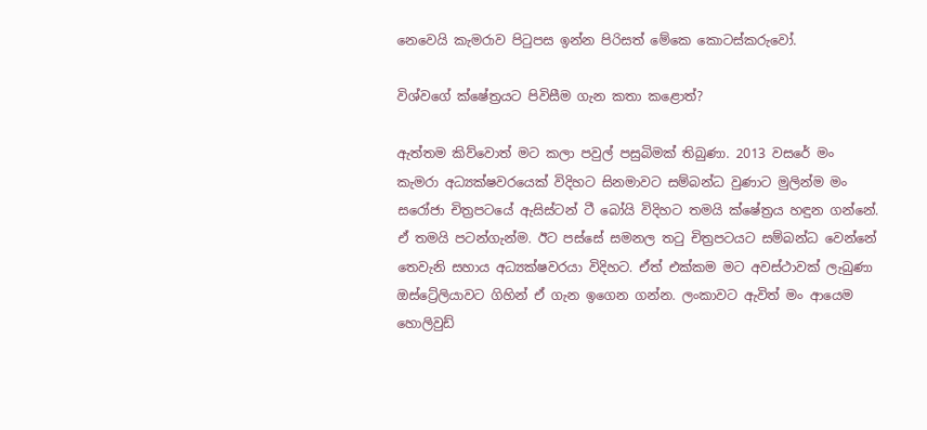නෙවෙයි කැමරාව පිටුපස ඉන්න පිරිසත් මේකෙ කොටස්කරුවෝ.

විශ්වගේ ක්ෂේත්‍රයට පිවිසීම ගැන කතා කළොත්?

ඇත්තම කිව්වොත් මට කලා පවුල් පසුබිමක් තිබුණා. 2013 වසරේ මං කැමරා අධ්‍යක්ෂවරයෙක් විදිහට සිනමාවට සම්බන්ධ වුණාට මුලින්ම මං සරෝජා චිත්‍රපටයේ ඇසිස්ටන් ටී බෝයි විදිහට තමයි ක්ෂේත්‍රය හඳුන ගන්නේ. ඒ තමයි පටන්ගැන්ම. ඊට පස්සේ සමනල තටු චිත්‍රපටයට සම්බන්ධ වෙන්නේ තෙවැනි සහාය අධ්‍යක්ෂවරයා විදිහට. ඒත් එක්කම මට අවස්ථාවක් ලැබුණා ඔස්ට්‍රේලියාවට ගිහින් ඒ ගැන ඉගෙන ගන්න. ලංකාවට ඇවිත් මං ආයෙම හොලිවුඩ්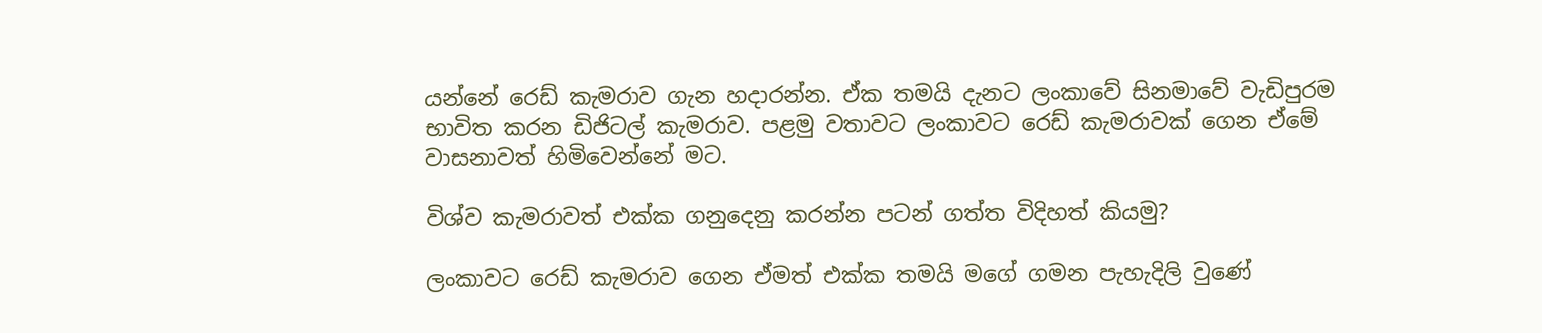යන්නේ රෙඩ් කැමරාව ගැන හදාරන්න. ඒක තමයි දැනට ලංකාවේ සිනමාවේ වැඩිපුරම භාවිත කරන ඩිජිටල් කැමරාව. පළමු වතාවට ලංකාවට රෙඩ් කැමරාවක් ගෙන ඒමේ වාසනාවත් හිමිවෙන්නේ මට.

විශ්ව කැමරාවත් එක්ක ගනුදෙනු කරන්න පටන් ගත්ත විදිහත් කියමු?

ලංකාවට රෙඩ් කැමරාව ගෙන ඒමත් එක්ක තමයි මගේ ගමන පැහැදිලි වුණේ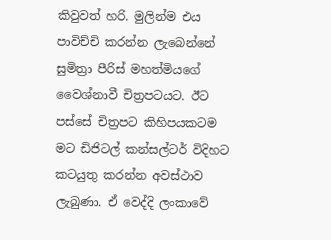කිවුවත් හරි. මුලින්ම එය පාවිච්චි කරන්න ලැබෙන්නේ සුමිත්‍රා පීරිස් මහත්මියගේ වෛශ්නාවී චිත්‍රපටයට. ඊට පස්සේ චිත්‍රපට කිහිපයකටම මට ඩිජිටල් කන්සල්ටර් විදිහට කටයුතු කරන්න අවස්ථාව ලැබුණා. ඒ වෙද්දි ලංකාවේ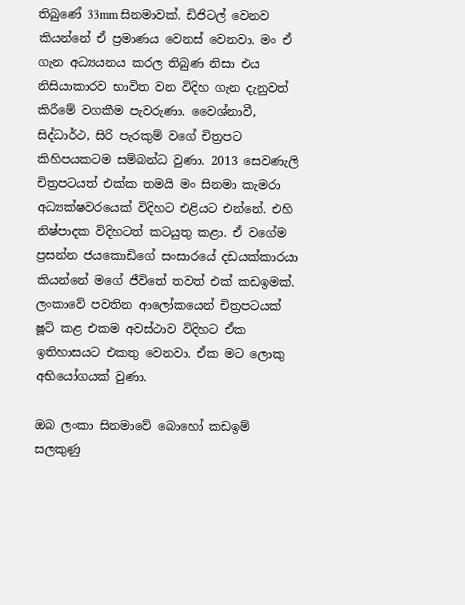තිබුණේ 33mm සිනමාවක්. ඩිජිටල් වෙනව කියන්නේ ඒ ප්‍රමාණය වෙනස් වෙනවා. මං ඒ ගැන අධ්‍යයනය කරල තිබුණ නිසා එය නිසියාකාරව භාවිත වන විදිහ ගැන දැනුවත් කිරීමේ වගකීම පැවරුණා. වෛශ්නාවී, සිද්ධාර්ථ, සිරි පැරකුම් වගේ චිත්‍රපට කිහිපයකටම සම්බන්ධ වුණා. 2013 සෙවණැලි චිත්‍රපටයත් එක්ක තමයි මං සිනමා කැමරා අධ්‍යක්ෂවරයෙක් විදිහට එළියට එන්නේ. එහි නිෂ්පාදක විදිහටත් කටයුතු කළා. ඒ වගේම ප්‍රසන්න ජයකොඩිගේ සංසාරයේ දඩයක්කාරයා කියන්නේ මගේ ජීවිතේ තවත් එක් කඩඉමක්. ලංකාවේ පවතින ආලෝකයෙන් චිත්‍රපටයක් ෂූට් කළ එකම අවස්ථාව විදිහට ඒක ඉතිහාසයට එකතු වෙනවා. ඒක මට ලොකු අභියෝගයක් වුණා.

ඔබ ලංකා සිනමාවේ බොහෝ කඩඉම් සලකුණු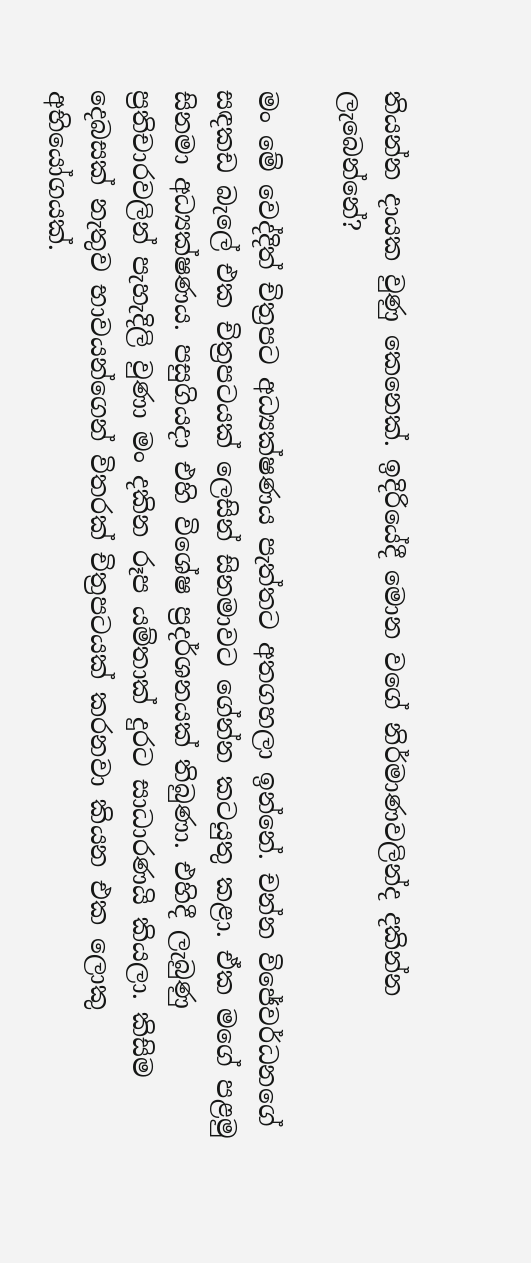තියන්න දායක වුණු කෙනෙක්. ඉදිරියේදී මොන වගේ නිර්මාණවලින්ද දකින්න ලැබෙන්නේ?

මං මේ වෙද්දිත් චිත්‍රපට අධ්‍යක්ෂණය පැත්තට අතගහලා ඉන්නේ. චන්න විජේවර්ධනගේ සඳකඩ බැලේ එක චිත්‍රපටයක් ලෙසින් සිනමාවට ගේන්න කටයුතු කළා. ඒක මගේ පළමු සිනමා අධ්‍යක්ෂණය. පසුගියදා එහි විශේෂ ප්‍රදර්ශනයක් තිබුණා. එහිදී ලැබුණු ප්‍රතිචාරවලින් පැහැදිලි වුණා මං දකින රූප යම්තාක් දුරට සාධාරණයි කියලා. කිසිම දෙබසක් නැතුව භාවයන්ගෙන් විතරක් චිත්‍රපටයක් කරනවා කියන එක ලොකු අභියෝගයක්.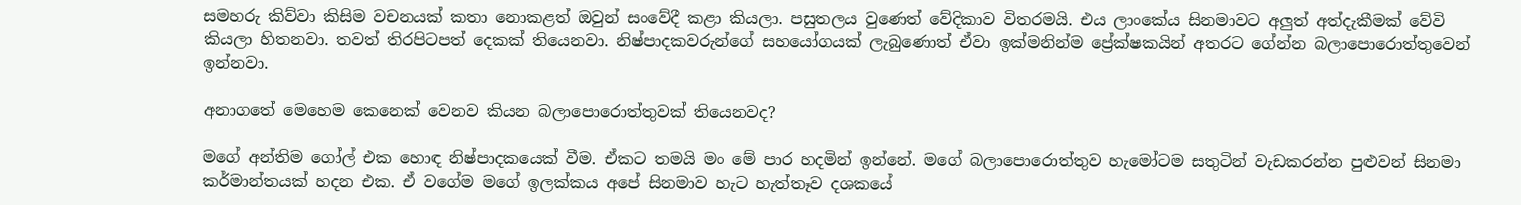සමහරු කිව්වා කිසිම වචනයක් කතා නොකළත් ඔවුන් සංවේදී කළා කියලා. පසුතලය වුණෙත් වේදිකාව විතරමයි. එය ලාංකේය සිනමාවට අලුත් අත්දැකීමක් වේවි කියලා හිතනවා. තවත් තිරපිටපත් දෙකක් තියෙනවා. නිෂ්පාදකවරුන්ගේ සහයෝගයක් ලැබුණොත් ඒවා ඉක්මනින්ම ප්‍රේක්ෂකයින් අතරට ගේන්න බලාපොරොත්තුවෙන් ඉන්නවා.

අනාගතේ මෙහෙම කෙනෙක් වෙනව කියන බලාපොරොත්තුවක් තියෙනවද?

මගේ අන්තිම ගෝල් එක හොඳ නිෂ්පාදකයෙක් වීම. ඒකට තමයි මං මේ පාර හදමින් ඉන්නේ. මගේ බලාපොරොත්තුව හැමෝටම සතුටින් වැඩකරන්න පුළුවන් සිනමා කර්මාන්තයක් හදන එක. ඒ වගේම මගේ ඉලක්කය අපේ සිනමාව හැට හැත්තෑව දශකයේ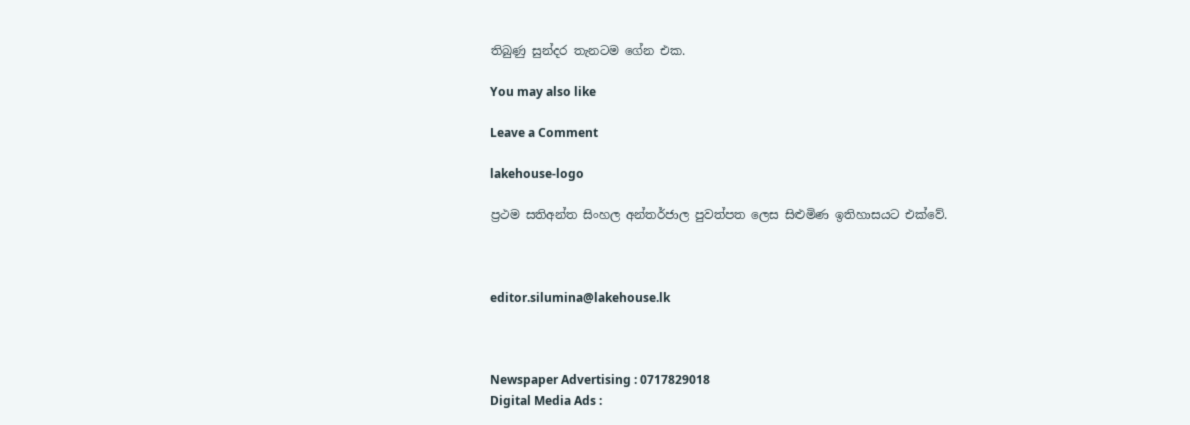තිබුණු සුන්දර තැනටම ගේන එක.

You may also like

Leave a Comment

lakehouse-logo

ප්‍රථම සතිඅන්ත සිංහල අන්තර්ජාල පුවත්පත ලෙස සිළුමිණ ඉතිහාසයට එක්වේ.



editor.silumina@lakehouse.lk



Newspaper Advertising : 0717829018
Digital Media Ads :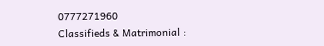0777271960
Classifieds & Matrimonial :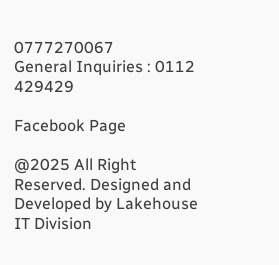0777270067
General Inquiries : 0112 429429

Facebook Page

@2025 All Right Reserved. Designed and Developed by Lakehouse IT Division